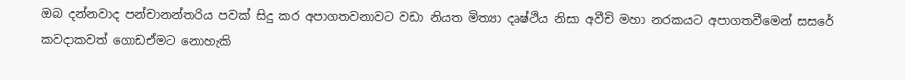ඔබ දන්නවාද පන්චානන්තරිය පවක් සිදු කර අපාගතවනාවට වඩා නියත මිත්‍යා දෘෂ්ථිය නිසා අවීචි මහා නරකයට අපාගතවීමෙන් සසරේ කවදාකවත් ගොඩඒමට නොහැකි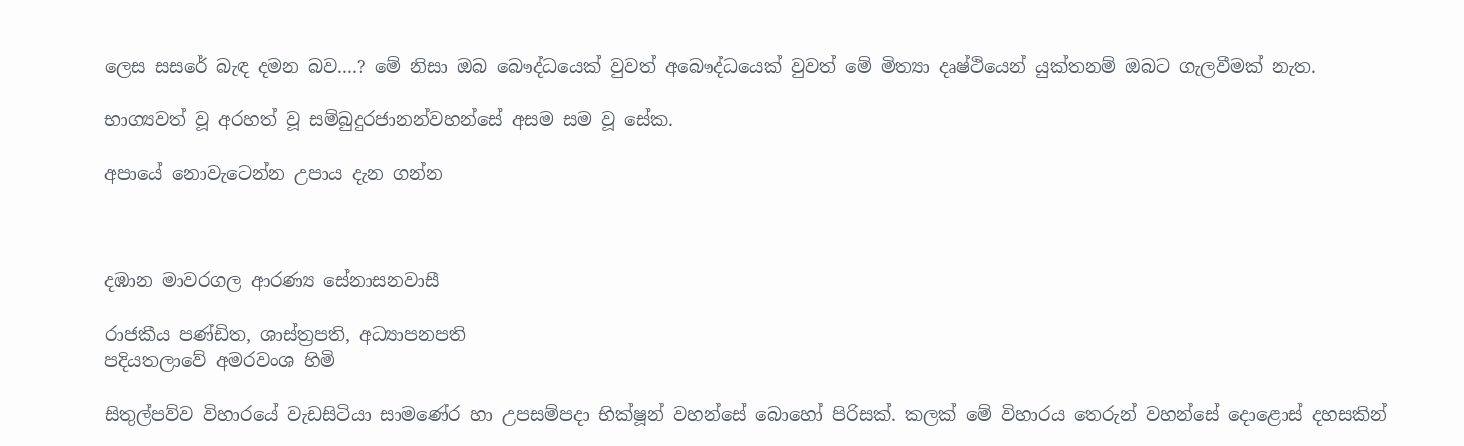ලෙස සසරේ බැඳ දමන බව....? මේ නිසා ඔබ බෞද්ධයෙක් වුවත් අබෞද්ධයෙක් වුවත් මේ මිත්‍යා දෘෂ්ථියෙන් යුක්තනම් ඔබට ගැලවීමක් නැත.

භාග්‍යවත් වූ අරහත් වූ සම්බුදුරජානන්වහන්සේ අසම සම වූ සේක.

අපායේ නොවැටෙන්න උපාය දැන ගන්න



දඹාන මාවරගල ආරණ්‍ය සේනාසනවාසී

රාජකීය පණ්ඩිත, ශාස්ත්‍රපති, අධ්‍යාපනපති
පදියතලාවේ අමරවංශ හිමි

සිතුල්පව්ව විහාරයේ වැඩසිටියා සාමණේර හා උපසම්පදා භික්ෂූන් වහන්සේ බොහෝ පිරිසක්. කලක් මේ විහාරය තෙරුන් වහන්සේ දොළොස් දහසකින්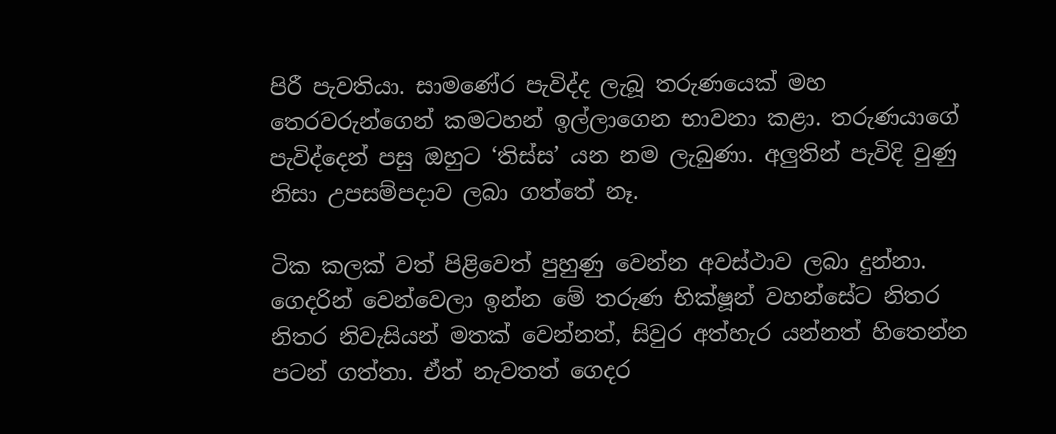පිරී පැවතියා. සාමණේර පැවිද්ද ලැබූ තරුණයෙක් මහ තෙරවරුන්ගෙන් කමටහන් ඉල්ලාගෙන භාවනා කළා. තරුණයාගේ පැවිද්දෙන් පසු ඔහුට ‘තිස්ස’ යන නම ලැබුණා. අලුතින් පැවිදි වුණු නිසා උපසම්පදාව ලබා ගත්තේ නෑ.

ටික කලක් වත් පිළිවෙත් පුහුණු වෙන්න අවස්ථාව ලබා දුන්නා. ගෙදරින් වෙන්වෙලා ඉන්න මේ තරුණ භික්ෂූන් වහන්සේට නිතර නිතර නිවැසියන් මතක් වෙන්නත්, සිවුර අත්හැර යන්නත් හිතෙන්න පටන් ගත්තා. ඒත් නැවතත් ගෙදර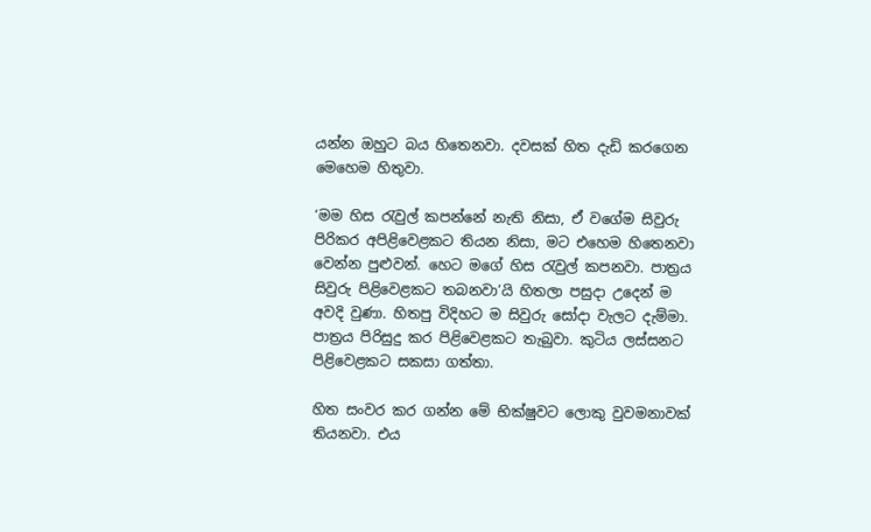යන්න ඔහුට බය හිතෙනවා. දවසක් හිත දැඩි කරගෙන මෙහෙම හිතුවා.

‘මම හිස රැවුල් කපන්නේ නැති නිසා, ඒ වගේම සිවුරු පිරිකර අපිළිවෙළකට තියන නිසා, මට එහෙම හිතෙනවා වෙන්න පුළුවන්. හෙට මගේ හිස රැවුල් කපනවා. පාත්‍රය සිවුරු පිළිවෙළකට තබනවා’යි හිතලා පසුදා උදෙන් ම අවදි වුණා. හිතපු විදිහට ම සිවුරු සෝදා වැලට දැම්මා. පාත්‍රය පිරිසුදු කර පිළිවෙළකට තැබුවා. කුටිය ලස්සනට පිළිවෙළකට සකසා ගත්තා.

හිත සංවර කර ගන්න මේ භික්ෂුවට ලොකු වුවමනාවක් තියනවා. එය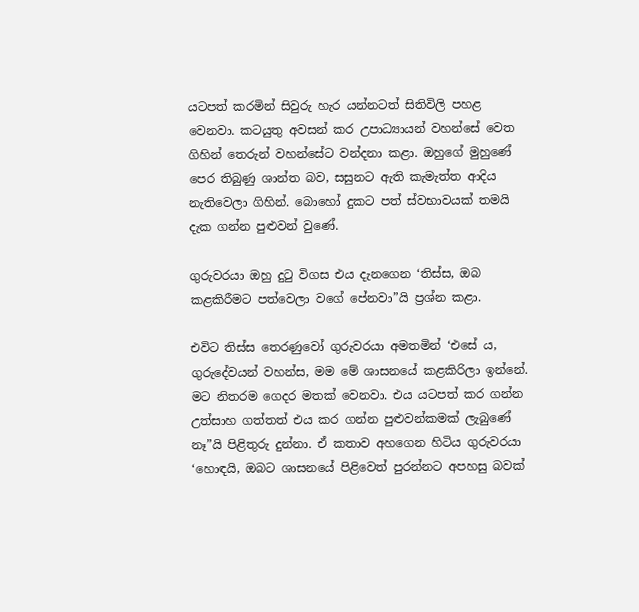යටපත් කරමින් සිවුරු හැර යන්නටත් සිතිවිලි පහළ වෙනවා. කටයුතු අවසන් කර උපාධ්‍යායන් වහන්සේ වෙත ගිහින් තෙරුන් වහන්සේට වන්දනා කළා. ඔහුගේ මුහුණේ පෙර තිබුණු ශාන්ත බව, සසුනට ඇති කැමැත්ත ආදිය නැතිවෙලා ගිහින්. බොහෝ දුකට පත් ස්වභාවයක් තමයි දැක ගන්න පුළුවන් වුණේ.

ගුරුවරයා ඔහු දුටු විගස එය දැනගෙන ‘තිස්ස, ඔබ කළකිරීමට පත්වෙලා වගේ පේනවා”යි ප්‍රශ්න කළා.

එවිට තිස්ස තෙරණුවෝ ගුරුවරයා අමතමින් ‘එසේ ය, ගුරුදේවයන් වහන්ස, මම මේ ශාසනයේ කළකිරිලා ඉන්නේ. මට නිතරම ගෙදර මතක් වෙනවා. එය යටපත් කර ගන්න උත්සාහ ගත්තත් එය කර ගන්න පුළුවන්කමක් ලැබුණේ නෑ”යි පිළිතුරු දුන්නා. ඒ කතාව අහගෙන හිටිය ගුරුවරයා ‘හොඳයි, ඔබට ශාසනයේ පිළිවෙත් පුරන්නට අපහසු බවක්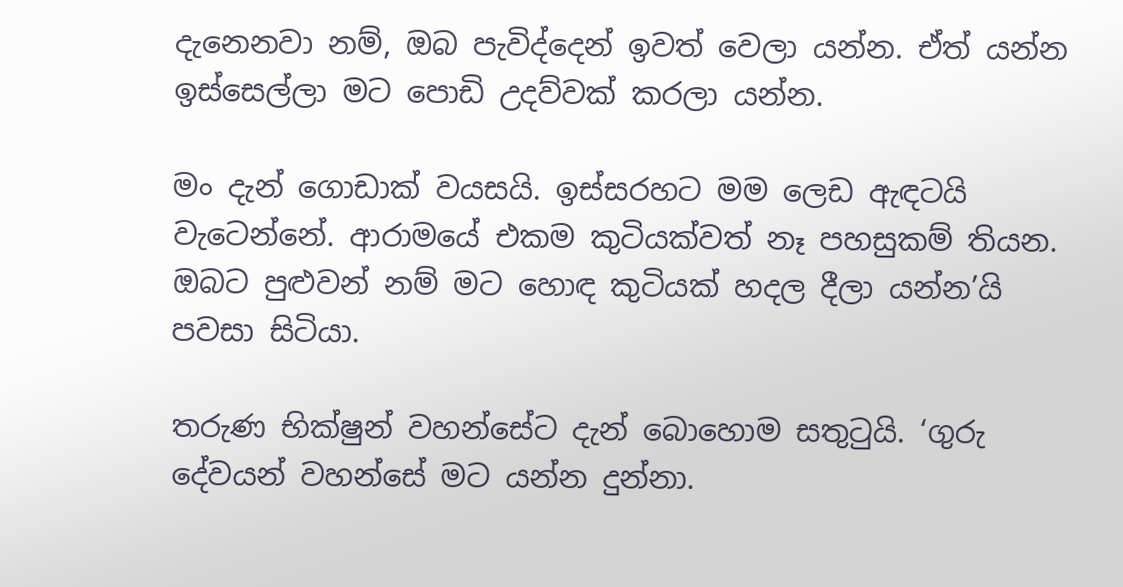දැනෙනවා නම්, ඔබ පැවිද්දෙන් ඉවත් වෙලා යන්න. ඒත් යන්න ඉස්සෙල්ලා මට පොඩි උදව්වක් කරලා යන්න.

මං දැන් ගොඩාක් වයසයි. ඉස්සරහට මම ලෙඩ ඇඳටයි වැටෙන්නේ. ආරාමයේ එකම කුටියක්වත් නෑ පහසුකම් තියන. ඔබට පුළුවන් නම් මට හොඳ කුටියක් හදල දීලා යන්න’යි පවසා සිටියා.

තරුණ භික්ෂුන් වහන්සේට දැන් බොහොම සතුටුයි. ‘ගුරු දේවයන් වහන්සේ මට යන්න දුන්නා.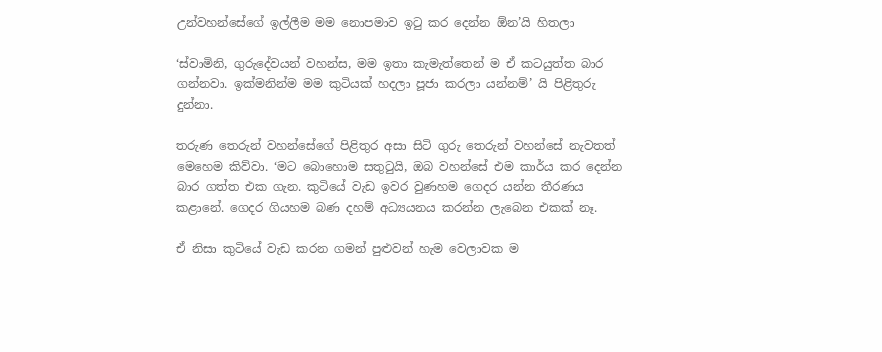උන්වහන්සේගේ ඉල්ලීම මම නොපමාව ඉටු කර දෙන්න ඕන’යි හිතලා

‘ස්වාමිනි, ගුරුදේවයන් වහන්ස, මම ඉතා කැමැත්තෙන් ම ඒ කටයුත්ත බාර ගන්නවා. ඉක්මනින්ම මම කුටියක් හදලා පූජා කරලා යන්නම්’ යි පිළිතුරු දුන්නා.

තරුණ තෙරුන් වහන්සේගේ පිළිතුර අසා සිටි ගුරු තෙරුන් වහන්සේ නැවතත් මෙහෙම කිව්වා. ‘මට බොහොම සතුටුයි, ඔබ වහන්සේ එම කාර්ය කර දෙන්න බාර ගත්ත එක ගැන. කුටියේ වැඩ ඉවර වුණහම ගෙදර යන්න තීරණය කළානේ. ගෙදර ගියහම බණ දහම් අධ්‍යයනය කරන්න ලැබෙන එකක් නෑ.

ඒ නිසා කුටියේ වැඩ කරන ගමන් පුළුවන් හැම වෙලාවක ම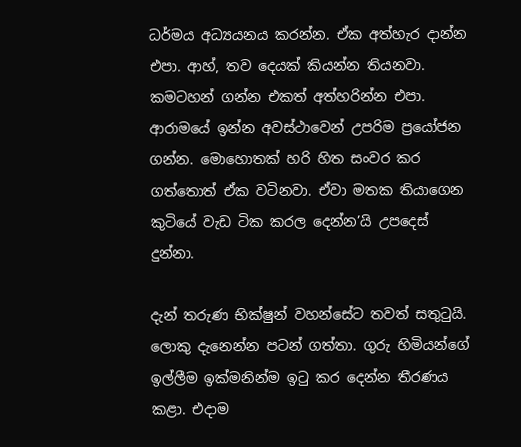ධර්මය අධ්‍යයනය කරන්න. ඒක අත්හැර දාන්න එපා. ආහ්, තව දෙයක් කියන්න තියනවා. කමටහන් ගන්න එකත් අත්හරින්න එපා. ආරාමයේ ඉන්න අවස්ථාවෙන් උපරිම ප්‍රයෝජන ගන්න. මොහොතක් හරි හිත සංවර කර ගත්තොත් ඒක වටිනවා. ඒවා මතක තියාගෙන කුටියේ වැඩ ටික කරල දෙන්න’යි උපදෙස් දුන්නා.

දැන් තරුණ භික්ෂුන් වහන්සේට තවත් සතුටුයි. ලොකු දැනෙන්න පටන් ගත්තා. ගුරු හිමියන්ගේ ඉල්ලීම ඉක්මනින්ම ඉටු කර දෙන්න තීරණය කළා. එදාම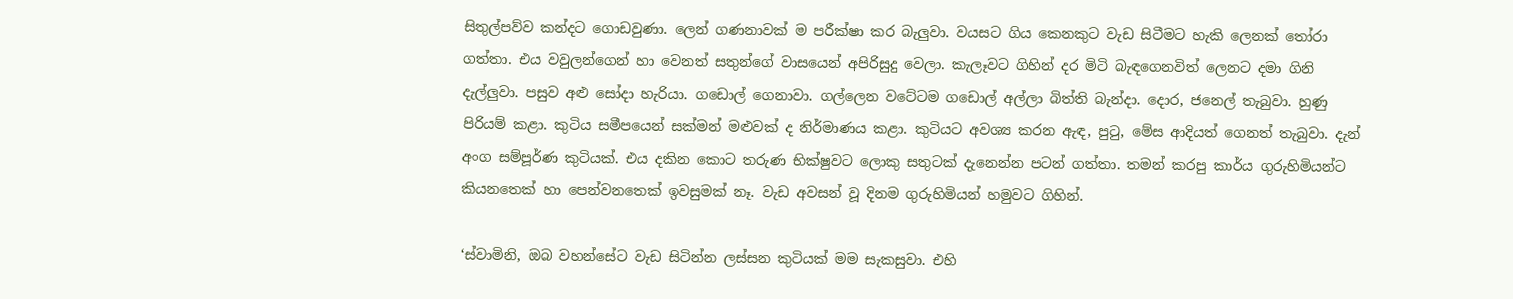සිතුල්පව්ව කන්දට ගොඩවුණා. ලෙන් ගණනාවක් ම පරීක්ෂා කර බැලුවා. වයසට ගිය කෙනකුට වැඩ සිටීමට හැකි ලෙනක් තෝරා ගත්තා. එය වවුලන්ගෙන් හා වෙනත් සතුන්ගේ වාසයෙන් අපිරිසුදු වෙලා. කැලෑවට ගිහින් දර මිටි බැඳගෙනවිත් ලෙනට දමා ගිනි දැල්ලුවා. පසුව අළු සෝදා හැරියා. ගඩොල් ගෙනාවා. ගල්ලෙන වටේටම ගඩොල් අල්ලා බිත්ති බැන්දා. දොර, ජනෙල් තැබුවා. හුණු පිරියම් කළා. කුටිය සමීපයෙන් සක්මන් මළුවක් ද නිර්මාණය කළා. කුටියට අවශ්‍ය කරන ඇඳ, පුටු, මේස ආදියත් ගෙනත් තැබුවා. දැන් අංග සම්පූර්ණ කුටියක්. එය දකින කොට තරුණ භික්ෂුවට ලොකු සතුටක් දැනෙන්න පටන් ගත්තා. තමන් කරපු කාර්ය ගුරුහිමියන්ට කියනතෙක් හා පෙන්වනතෙක් ඉවසුමක් නෑ. වැඩ අවසන් වූ දිනම ගුරුහිමියන් හමුවට ගිහින්.

‘ස්වාමිනි, ඔබ වහන්සේට වැඩ සිටින්න ලස්සන කුටියක් මම සැකසුවා. එහි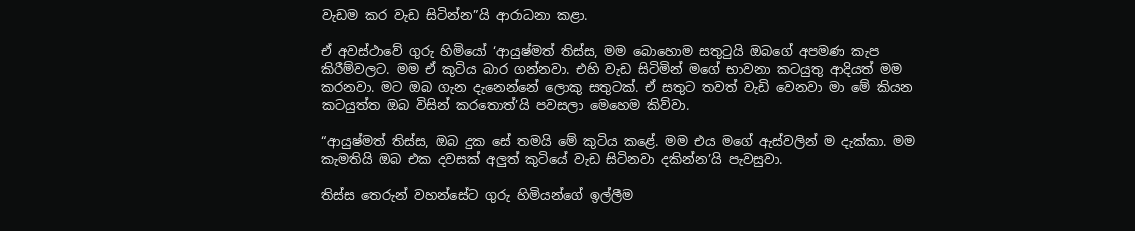වැඩම කර වැඩ සිටින්න”යි ආරාධනා කළා.

ඒ අවස්ථාවේ ගුරු හිමියෝ ‘ආයුෂ්මත් තිස්ස, මම බොහොම සතුටුයි ඔබගේ අපමණ කැප කිරීම්වලට. මම ඒ කුටිය බාර ගන්නවා. එහි වැඩ සිටිමින් මගේ භාවනා කටයුතු ආදියත් මම කරනවා. මට ඔබ ගැන දැනෙන්නේ ලොකු සතුටක්. ඒ සතුට තවත් වැඩි වෙනවා මා මේ කියන කටයුත්ත ඔබ විසින් කරතොත්’යි පවසලා මෙහෙම කිව්වා.

“ආයුෂ්මත් තිස්ස, ඔබ දුක සේ තමයි මේ කුටිය කළේ. මම එය මගේ ඇස්වලින් ම දැක්කා. මම කැමතියි ඔබ එක දවසක් අලුත් කුටියේ වැඩ සිටිනවා දකින්න’යි පැවසුවා.

තිස්ස තෙරුන් වහන්සේට ගුරු හිමියන්ගේ ඉල්ලීම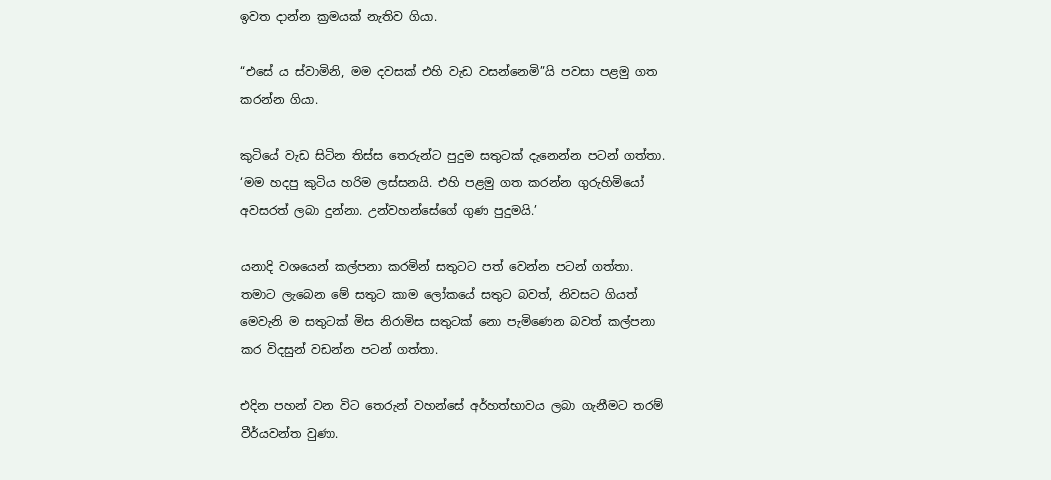ඉවත දාන්න ක්‍රමයක් නැතිව ගියා.

“එසේ ය ස්වාමිනි, මම දවසක් එහි වැඩ වසන්නෙමි”යි පවසා පළමු ගත කරන්න ගියා.

කුටියේ වැඩ සිටින තිස්ස තෙරුන්ට පුදුම සතුටක් දැනෙන්න පටන් ගත්තා. ‘මම හදපු කුටිය හරිම ලස්සනයි. එහි පළමු ගත කරන්න ගුරුහිමියෝ අවසරත් ලබා දුන්නා. උන්වහන්සේගේ ගුණ පුදුමයි.’

යනාදි වශයෙන් කල්පනා කරමින් සතුටට පත් වෙන්න පටන් ගත්තා. තමාට ලැබෙන මේ සතුට කාම ලෝකයේ සතුට බවත්, නිවසට ගියත් මෙවැනි ම සතුටක් මිස නිරාමිස සතුටක් නො පැමිණෙන බවත් කල්පනා කර විදසුන් වඩන්න පටන් ගත්තා.

එදින පහන් වන විට තෙරුන් වහන්සේ අර්හත්භාවය ලබා ගැනීමට තරම් වීර්යවන්ත වුණා.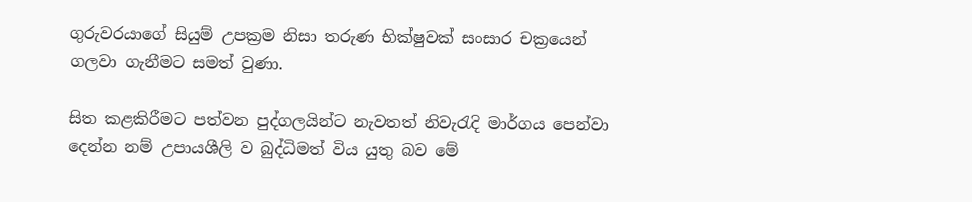ගුරුවරයාගේ සියුම් උපක්‍රම නිසා තරුණ භික්ෂුවක් සංසාර චක්‍රයෙන් ගලවා ගැනීමට සමත් වුණා.

සිත කළකිරීමට පත්වන පුද්ගලයින්ට නැවතත් නිවැරැදි මාර්ගය පෙන්වා දෙන්න නම් උපායශීලි ව බුද්ධිමත් විය යුතු බව මේ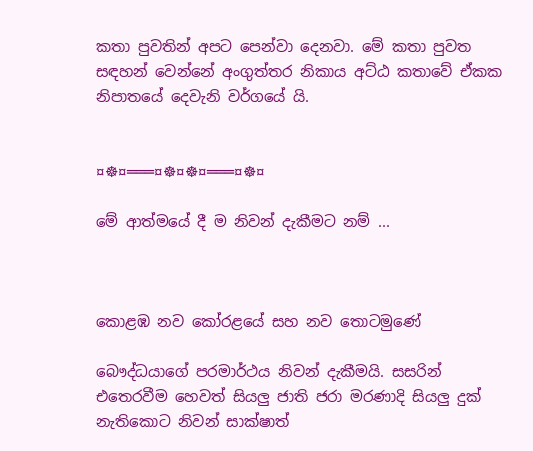කතා පුවතින් අපට පෙන්වා දෙනවා. මේ කතා පුවත සඳහන් වෙන්නේ අංගුත්තර නිකාය අට්ඨ කතාවේ ඒකක නිපාතයේ දෙවැනි වර්ගයේ යි.


¤☸¤═══¤☸¤☸¤═══¤☸¤

මේ ආත්මයේ දී ම නිවන් දැකීමට නම් ...



කොළඹ නව කෝරළයේ සහ නව තොටමුණේ

බෞද්ධයාගේ පරමාර්ථය නිවන් දැකීමයි. සසරින් එතෙරවීම හෙවත් සියලු ජාති ජරා මරණාදි සියලු දුක් නැතිකොට නිවන් සාක්ෂාත්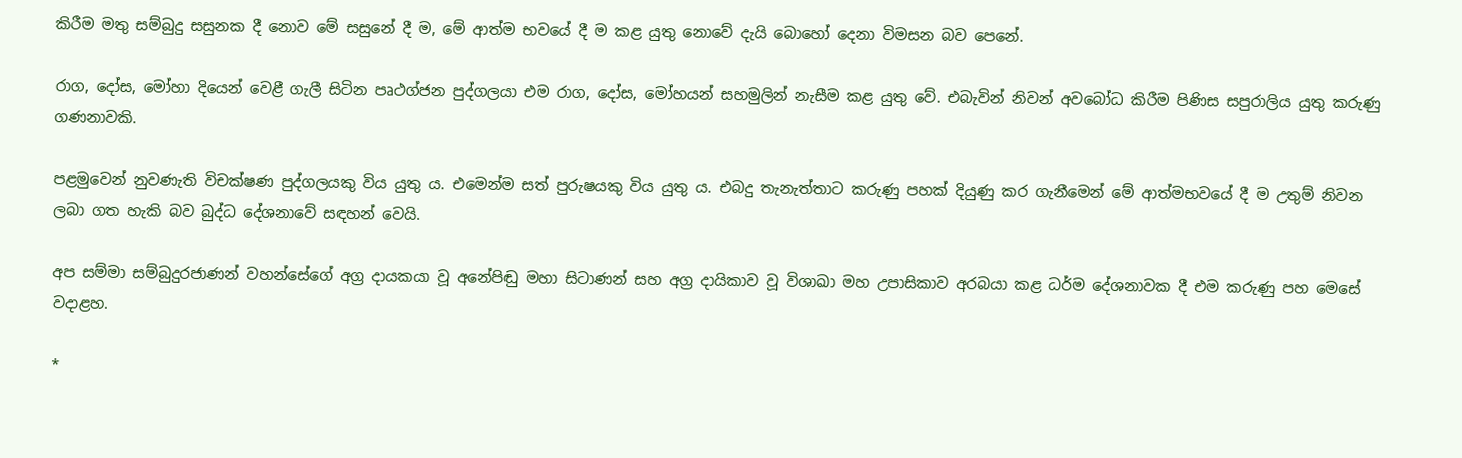කිරීම මතු සම්බුදු සසුනක දී නොව මේ සසුනේ දී ම, මේ ආත්ම භවයේ දී ම කළ යුතු නොවේ දැයි බොහෝ දෙනා විමසන බව පෙනේ.

රාග, දෝස, මෝහා දියෙන් වෙළී ගැලී සිටින පෘථග්ජන පුද්ගලයා එම රාග, දෝස, මෝහයන් සහමුලින් නැසීම කළ යුතු වේ. එබැවින් නිවන් අවබෝධ කිරීම පිණිස සපුරාලිය යුතු කරුණු ගණනාවකි.

පළමුවෙන් නුවණැති විචක්ෂණ පුද්ගලයකු විය යුතු ය. එමෙන්ම සත් පුරුෂයකු විය යුතු ය. එබදු තැනැත්තාට කරුණු පහක් දියුණු කර ගැනීමෙන් මේ ආත්මභවයේ දී ම උතුම් නිවන ලබා ගත හැකි බව බුද්ධ දේශනාවේ සඳහන් වෙයි.

අප සම්මා සම්බුදුරජාණන් වහන්සේගේ අග්‍ර දායකයා වූ අනේපිඬු මහා සිටාණන් සහ අග්‍ර දායිකාව වූ විශාඛා මහ උපාසිකාව අරබයා කළ ධර්ම දේශනාවක දී එම කරුණු පහ මෙසේ වදාළහ.

*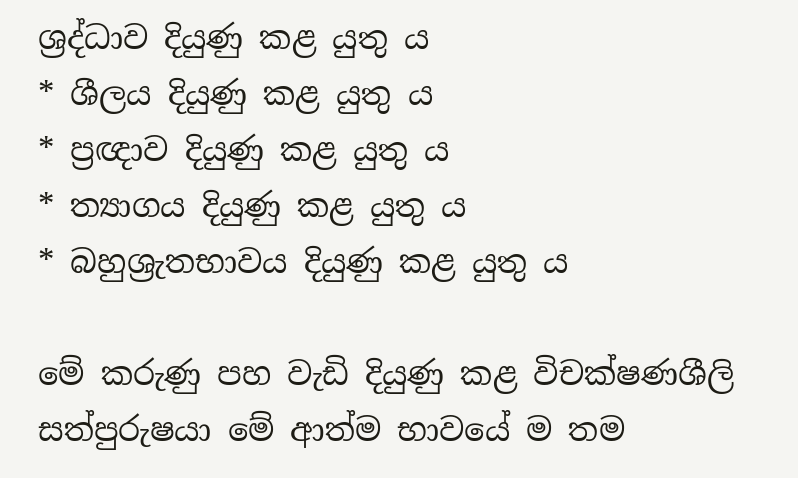ශ්‍රද්ධාව දියුණු කළ යුතු ය
* ශීලය දියුණු කළ යුතු ය
* ප්‍රඥාව දියුණු කළ යුතු ය
* ත්‍යාගය දියුණු කළ යුතු ය
* බහුශ්‍රැතභාවය දියුණු කළ යුතු ය

මේ කරුණු පහ වැඩි දියුණු කළ විචක්ෂණශීලි සත්පුරුෂයා මේ ආත්ම භාවයේ ම තම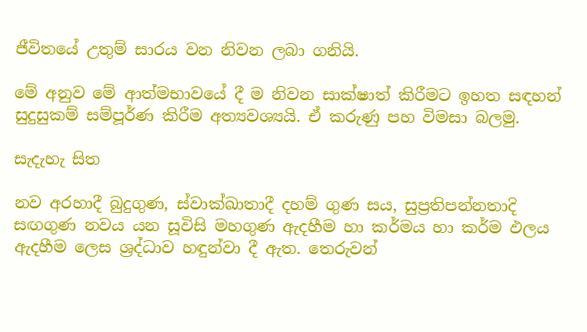ජීවිතයේ උතුම් සාරය වන නිවන ලබා ගනියි.

මේ අනුව මේ ආත්මභාවයේ දී ම නිවන සාක්ෂාත් කිරීමට ඉහත සඳහන් සුදුසුකම් සම්පූර්ණ කිරීම අත්‍යවශ්‍යයි. ඒ කරුණු පහ විමසා බලමු.

සැදැහැ සිත

නව අරහාදී බුදුගුණ, ස්වාක්ඛාතාදී දහම් ගුණ සය, සුප්‍රතිපන්නතාදි සඟගුණ නවය යන සූවිසි මහගුණ ඇදහීම හා කර්මය හා කර්ම ඵලය ඇදහීම ලෙස ශ්‍රද්ධාව හඳුන්වා දී ඇත. තෙරුවන්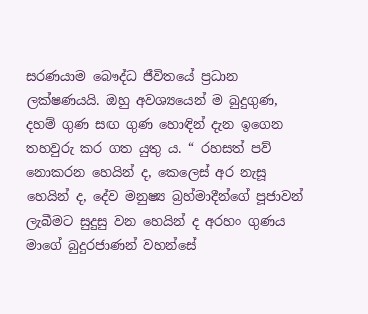සරණයාම බෞද්ධ ජීවිතයේ ප්‍රධාන ලක්ෂණයයි. ඔහු අවශ්‍යයෙන් ම බුදුගුණ, දහම් ගුණ සඟ ගුණ හොඳින් දැන ඉගෙන තහවුරු කර ගත යුතු ය. “ රහසත් පව් නොකරන හෙයින් ද, කෙලෙස් අර නැසූ හෙයින් ද, දේව මනුෂ්‍ය බ්‍රහ්මාදීන්ගේ පූජාවන් ලැබීමට සුදුසු වන හෙයින් ද අරහං ගුණය මාගේ බුදුරජාණන් වහන්සේ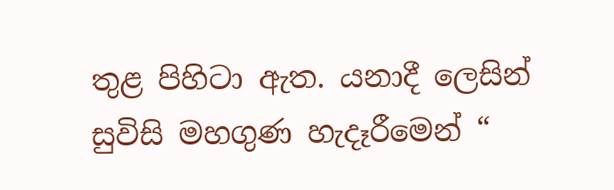තුළ පිහිටා ඇත. යනාදී ලෙසින් සුවිසි මහගුණ හැදෑරීමෙන් “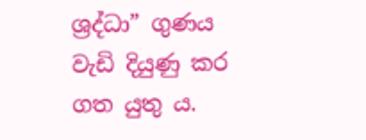ශ්‍රද්ධා” ගුණය වැඩි දියුණු කර ගත යුතු ය.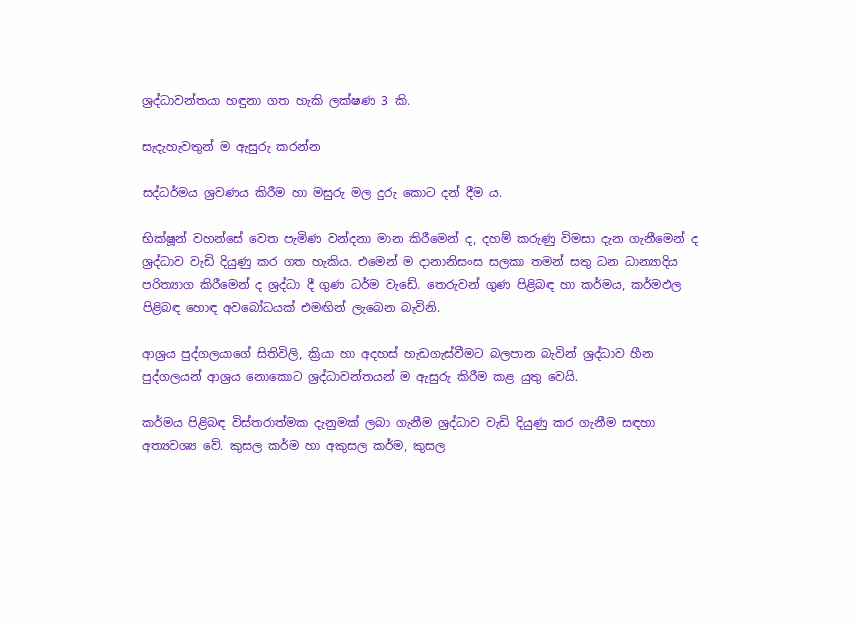ශ්‍රද්ධාවන්තයා හඳුනා ගත හැකි ලක්ෂණ 3 කි.

සැදැහැවතුන් ම ඇසුරු කරන්න

සද්ධර්මය ශ්‍රවණය කිරීම හා මසුරු මල දුරු කොට දන් දීම ය.

භික්ෂූන් වහන්සේ වෙත පැමිණ වන්දනා මාන කිරීමෙන් ද, දහම් කරුණු විමසා දැන ගැනීමෙන් ද ශ්‍රද්ධාව වැඩි දියුණු කර ගත හැකිය. එමෙන් ම දානානිසංස සලකා තමන් සතු ධන ධාන්‍යාදිය පරිත්‍යාග කිරීමෙන් ද ශ්‍රද්ධා දී ගුණ ධර්ම වැඩේ. තෙරුවන් ගුණ පිළිබඳ හා කර්මය, කර්මඵල පිළිබඳ හොඳ අවබෝධයක් එමඟින් ලැබෙන බැවිනි.

ආශ්‍රය පුද්ගලයාගේ සිතිවිලි, ක්‍රියා හා අදහස් හැඩගැස්වීමට බලපාන බැවින් ශ්‍රද්ධාව හීන පුද්ගලයන් ආශ්‍රය නොකොට ශ්‍රද්ධාවන්තයන් ම ඇසුරු කිරීම කළ යුතු වෙයි.

කර්මය පිළිබඳ විස්තරාත්මක දැනුමක් ලබා ගැනීම ශ්‍රද්ධාව වැඩි දියුණු කර ගැනීම සඳහා අත්‍යවශ්‍ය වේ. කුසල කර්ම හා අකුසල කර්ම, කුසල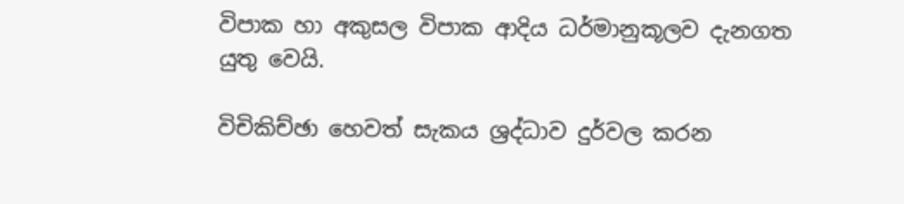විපාක හා අකුසල විපාක ආදිය ධර්මානුකූලව දැනගත යුතු වෙයි.

විචිකිච්ඡා හෙවත් සැකය ශ්‍රද්ධාව දුර්වල කරන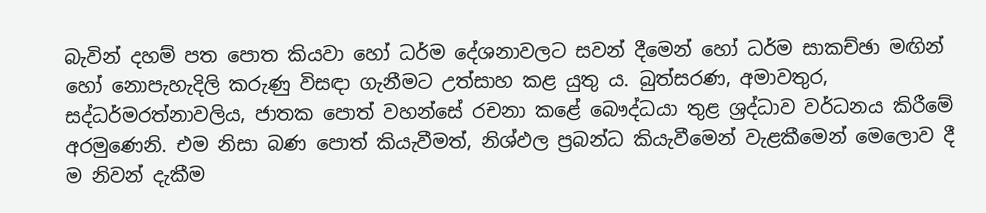බැවින් දහම් පත පොත කියවා හෝ ධර්ම දේශනාවලට සවන් දීමෙන් හෝ ධර්ම සාකච්ඡා මඟින් හෝ නොපැහැදිලි කරුණු විසඳා ගැනීමට උත්සාහ කළ යුතු ය. බුත්සරණ, අමාවතුර, සද්ධර්මරත්නාවලිය, ජාතක පොත් වහන්සේ රචනා කළේ බෞද්ධයා තුළ ශ්‍රද්ධාව වර්ධනය කිරීමේ අරමුණෙනි. එම නිසා බණ පොත් කියැවීමත්, නිශ්ඵල ප්‍රබන්ධ කියැවීමෙන් වැළකීමෙන් මෙලොව දී ම නිවන් දැකීම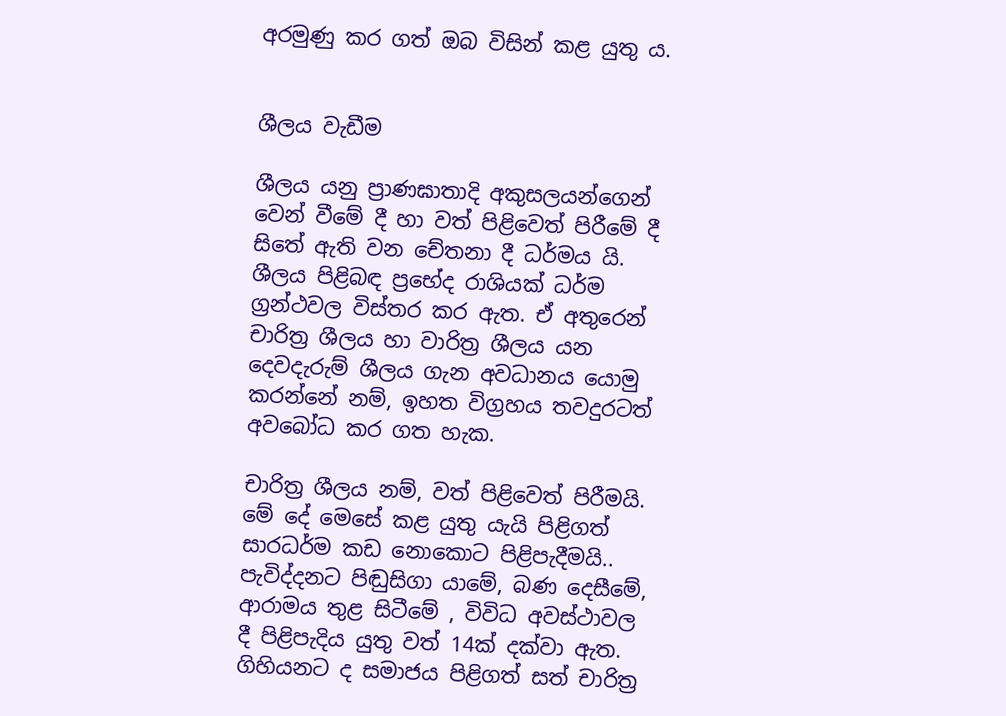අරමුණු කර ගත් ඔබ විසින් කළ යුතු ය.


ශීලය වැඩීම

ශීලය යනු ප්‍රාණඝාතාදි අකුසලයන්ගෙන් වෙන් වීමේ දී හා වත් පිළිවෙත් පිරීමේ දී සිතේ ඇති වන චේතනා දී ධර්මය යි. ශීලය පිළිබඳ ප්‍රභේද රාශියක් ධර්ම ග්‍රන්ථවල විස්තර කර ඇත. ඒ අතුරෙන් චාරිත්‍ර ශීලය හා වාරිත්‍ර ශීලය යන දෙවදැරුම් ශීලය ගැන අවධානය යොමු කරන්නේ නම්, ඉහත විග්‍රහය තවදුරටත් අවබෝධ කර ගත හැක.

චාරිත්‍ර ශීලය නම්, වත් පිළිවෙත් පිරීමයි. මේ දේ මෙසේ කළ යුතු යැයි පිළිගත් සාරධර්ම කඩ නොකොට පිළිපැදීමයි.. පැවිද්දනට පිඬුසිගා යාමේ, බණ දෙසීමේ, ආරාමය තුළ සිටීමේ , විවිධ අවස්ථාවල දී පිළිපැදිය යුතු වත් 14ක් දක්වා ඇත. ගිහියනට ද සමාජය පිළිගත් සත් චාරිත්‍ර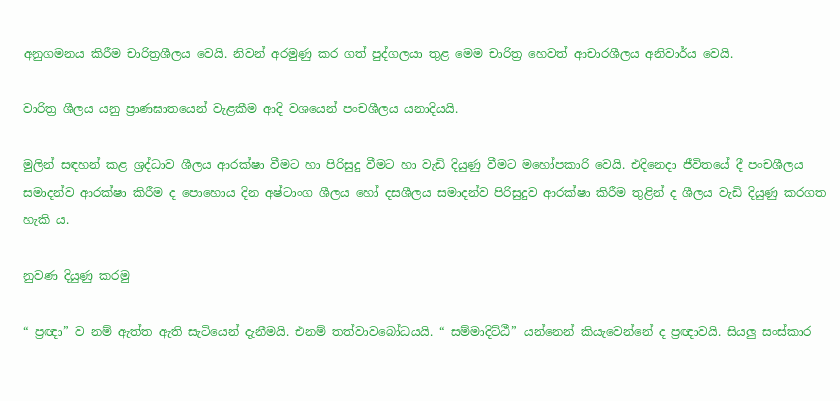අනුගමනය කිරීම චාරිත්‍රශීලය වෙයි. නිවන් අරමුණු කර ගත් පුද්ගලයා තුළ මෙම චාරිත්‍ර හෙවත් ආචාරශීලය අනිවාර්ය වෙයි.

වාරිත්‍ර ශීලය යනු ප්‍රාණඝාතයෙන් වැළකීම ආදි වශයෙන් පංචශීලය යනාදියයි.

මුලින් සඳහන් කළ ශ්‍රද්ධාව ශීලය ආරක්ෂා වීමට හා පිරිසුදු වීමට හා වැඩි දියුණු වීමට මහෝපකාරි වෙයි. එදිනෙදා ජීවිතයේ දී පංචශීලය සමාදන්ව ආරක්ෂා කිරීම ද පොහොය දින අෂ්ටාංග ශීලය හෝ දසශීලය සමාදන්ව පිරිසුදුව ආරක්ෂා කිරීම තුළින් ද ශීලය වැඩි දියුණු කරගත හැකි ය.

නුවණ දියුණු කරමු

“ ප්‍රඥා” ව නම් ඇත්ත ඇති සැටියෙන් දැනීමයි. එනම් තත්වාවබෝධයයි. “ සම්මාදිට්ඨී” යන්නෙන් කියැවෙන්නේ ද ප්‍රඥාවයි. සියලු සංස්කාර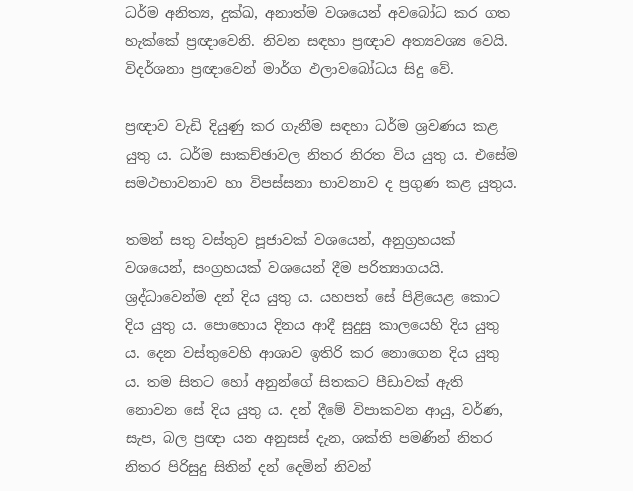ධර්ම අනිත්‍ය, දුක්ඛ, අනාත්ම වශයෙන් අවබෝධ කර ගත හැක්කේ ප්‍රඥාවෙනි. නිවන සඳහා ප්‍රඥාව අත්‍යවශ්‍ය වෙයි. විදර්ශනා ප්‍රඥාවෙන් මාර්ග ඵලාවබෝධය සිදු වේ.

ප්‍රඥාව වැඩි දියුණු කර ගැනීම සඳහා ධර්ම ශ්‍රවණය කළ යුතු ය. ධර්ම සාකච්ඡාවල නිතර නිරත විය යුතු ය. එසේම සමථභාවනාව හා විපස්සනා භාවනාව ද ප්‍රගුණ කළ යුතුය.

තමන් සතු වස්තුව පූජාවක් වශයෙන්, අනුග්‍රහයක් වශයෙන්, සංග්‍රහයක් වශයෙන් දීම පරිත්‍යාගයයි. ශ්‍රද්ධාවෙන්ම දන් දිය යුතු ය. යහපත් සේ පිළියෙළ කොට දිය යුතු ය. පොහොය දිනය ආදී සුදුසු කාලයෙහි දිය යුතු ය. දෙන වස්තුවෙහි ආශාව ඉතිරි කර නොගෙන දිය යුතු ය. තම සිතට හෝ අනුන්ගේ සිතකට පීඩාවක් ඇති නොවන සේ දිය යුතු ය. දන් දීමේ විපාකවන ආයු, වර්ණ, සැප, බල ප්‍රඥා යන අනුසස් දැන, ශක්ති පමණින් නිතර නිතර පිරිසුදු සිතින් දන් දෙමින් නිවන්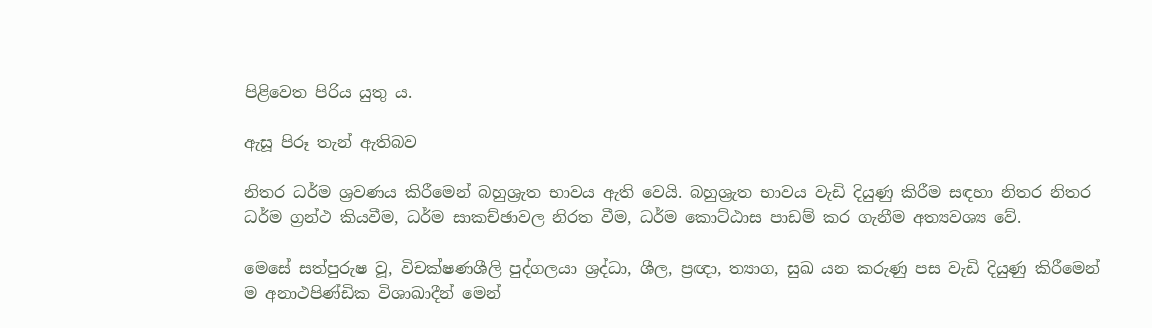පිළිවෙත පිරිය යුතු ය.

ඇසූ පිරූ තැන් ඇතිබව

නිතර ධර්ම ශ්‍රවණය කිරීමෙන් බහුශ්‍රැත භාවය ඇති වෙයි. බහුශ්‍රැත භාවය වැඩි දියුණු කිරීම සඳහා නිතර නිතර ධර්ම ග්‍රන්ථ කියවීම, ධර්ම සාකච්ඡාවල නිරත වීම, ධර්ම කොට්ඨාස පාඩම් කර ගැනීම අත්‍යවශ්‍ය වේ.

මෙසේ සත්පුරුෂ වූ, විචක්ෂණශීලි පුද්ගලයා ශ්‍රද්ධා, ශීල, ප්‍රඥා, ත්‍යාග, සුඛ යන කරුණු පස වැඩි දියුණු කිරීමෙන් ම අනාථපිණ්ඩික විශාඛාදීන් මෙන්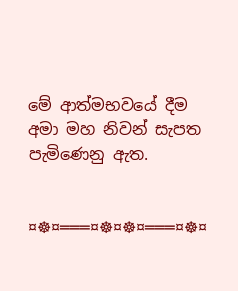මේ ආත්මභවයේ දීම අමා මහ නිවන් සැපත පැමිණෙනු ඇත.


¤☸¤═══¤☸¤☸¤═══¤☸¤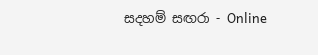සදහම් සඟරා - Online